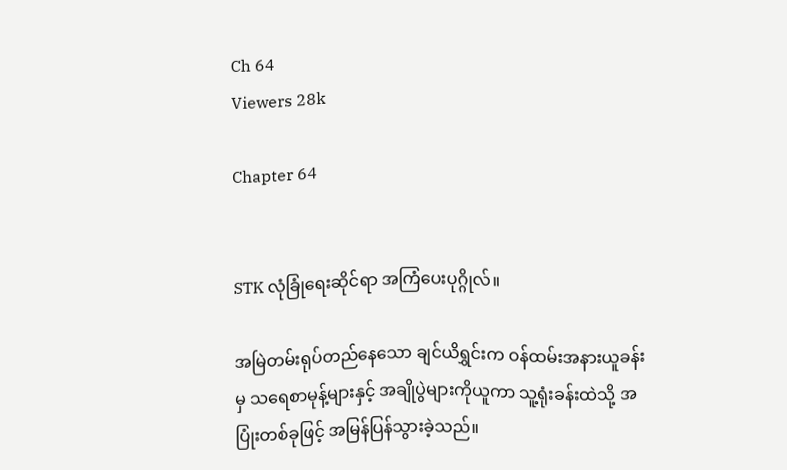Ch 64
Viewers 28k

Chapter 64


STK လုံခြုံရေးဆိုင်ရာ အကြံပေးပုဂ္ဂိုလ်။

အမြဲတမ်းရုပ်တည်နေသော ချင်ယိရွှင်းက ဝန်ထမ်းအနားယူခန်းမှ သရေစာမုန့်များနှင့် အချိုပွဲများကိုယူကာ သူ့ရုံးခန်းထဲသို့ အပြုံးတစ်ခုဖြင့် အမြန်ပြန်သွားခဲ့သည်။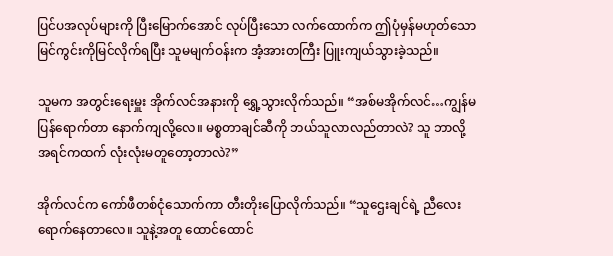ပြင်ပအလုပ်များကို ပြီးမြောက်အောင် လုပ်ပြီးသော လက်ထောက်က ဤပုံမှန်မဟုတ်သော မြင်ကွင်းကိုမြင်လိုက်ရပြီး သူမမျက်ဝန်းက အံ့အားတကြီး ပြူးကျယ်သွားခဲ့သည်။

သူမက အတွင်းရေးမှူး အိုက်လင်အနားကို ရွှေ့သွားလိုက်သည်။ “အစ်မအိုက်လင်…ကျွန်မပြန်ရောက်တာ နောက်ကျလို့လေ။ မစ္စတာချင်ဆီကို ဘယ်သူလာလည်တာလဲ? သူ ဘာလို့ အရင်ကထက် လုံးလုံးမတူတော့တာလဲ?”

အိုက်လင်က ကော်ဖီတစ်ငုံသောက်ကာ တီးတိုးပြောလိုက်သည်။ “သူဌေးချင်ရဲ့ ညီလေးရောက်နေတာလေ။ သူနဲ့အတူ ထောင်ထောင်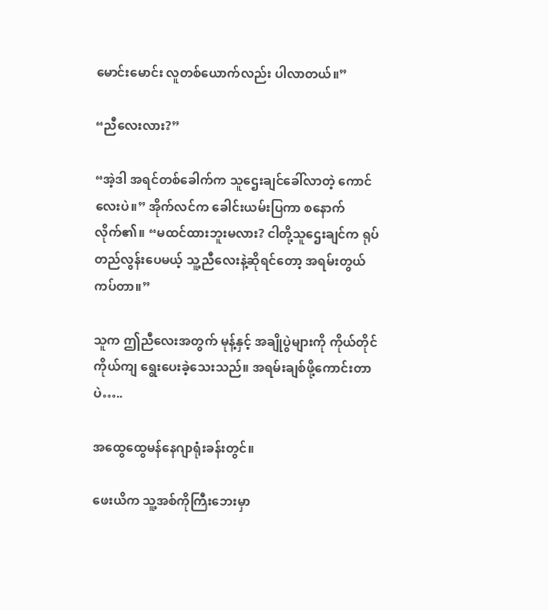မောင်းမောင်း လူတစ်ယောက်လည်း ပါလာတယ်။”

“ညီလေးလား?”

“အဲ့ဒါ အရင်တစ်ခေါက်က သူဌေးချင်ခေါ်လာတဲ့ ကောင်လေးပဲ။” အိုက်လင်က ခေါင်းယမ်းပြကာ စနောက်လိုက်၏။ “မထင်ထားဘူးမလား? ငါတို့သူဌေးချင်က ရုပ်တည်လွန်းပေမယ့် သူ့ညီလေးနဲ့ဆိုရင်တော့ အရမ်းတွယ်ကပ်တာ။”

သူက ဤညီလေးအတွက် မုန့်နှင့် အချိုပွဲများကို ကိုယ်တိုင်ကိုယ်ကျ ရွေးပေးခဲ့သေးသည်။ အရမ်းချစ်ဖို့ကောင်းတာပဲ…..

အထွေထွေမန်နေဂျာရုံးခန်းတွင်။

ဖေးယိက သူ့အစ်ကိုကြီးဘေးမှာ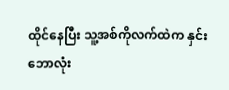ထိုင်နေပြီး သူ့အစ်ကိုလက်ထဲက နှင်းဘောလုံး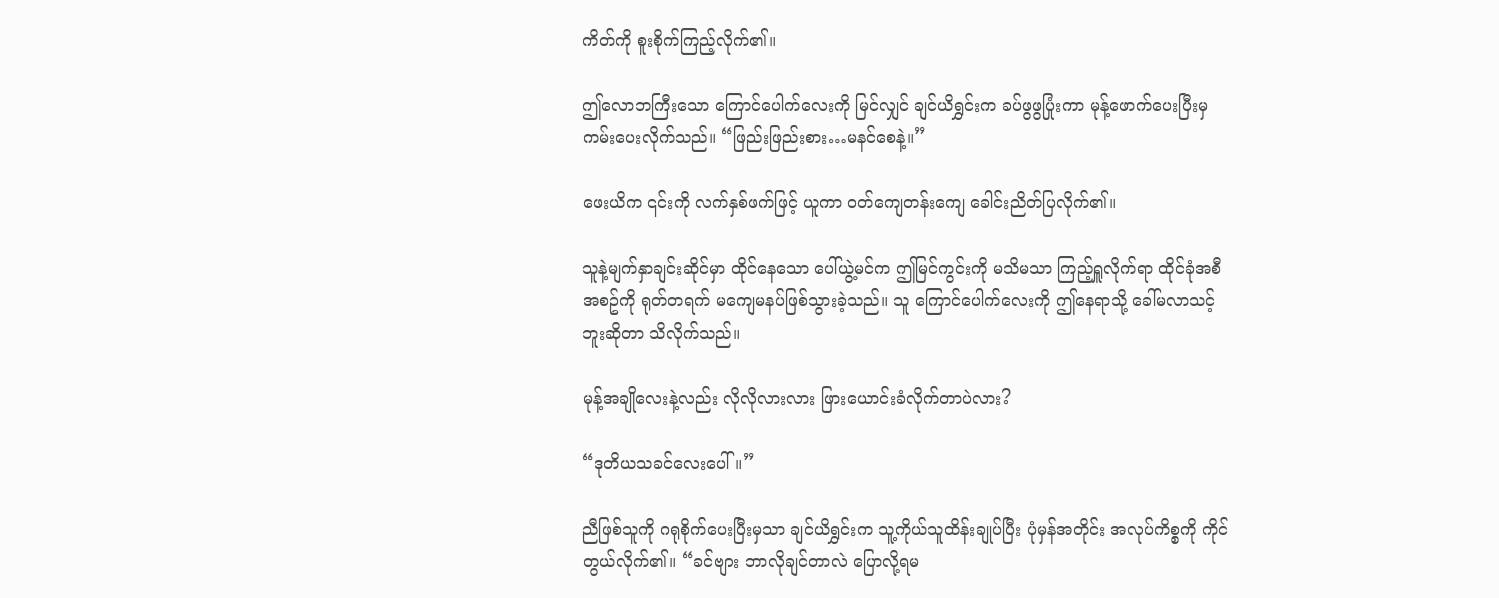ကိတ်ကို စူးစိုက်ကြည့်လိုက်၏။

ဤလောဘကြီးသော ကြောင်ပေါက်လေးကို မြင်လျှင် ချင်ယိရွှင်းက ခပ်ဖွဖွပြုံးကာ မုန့်ဖောက်ပေးပြီးမှ  ကမ်းပေးလိုက်သည်။ “ဖြည်းဖြည်းစား…မနင်စေနဲ့။”

ဖေးယိက ၎င်းကို လက်နှစ်ဖက်ဖြင့် ယူကာ ဝတ်ကျေတန်းကျေ ခေါင်းညိတ်ပြလိုက်၏။

သူနဲ့မျက်နှာချင်းဆိုင်မှာ ထိုင်နေသော ပေါ်ယွဲ့မင်က ဤမြင်ကွင်းကို မသိမသာ ကြည့်ရှူလိုက်ရာ ထိုင်ခုံအစီအစဥ်ကို ရုတ်တရက် မကျေမနပ်ဖြစ်သွားခဲ့သည်။ သူ ကြောင်ပေါက်လေးကို ဤနေရာသို့ ခေါ်မလာသင့်ဘူးဆိုတာ သိလိုက်သည်။

မုန့်အချိုလေးနဲ့လည်း လိုလိုလားလား ဖြားယောင်းခံလိုက်တာပဲလား?

“ဒုတိယသခင်လေးပေါ်။”

ညီဖြစ်သူကို ဂရုစိုက်ပေးပြီးမှသာ ချင်ယိရွှင်းက သူ့ကိုယ်သူထိန်းချုပ်ပြီး ပုံမှန်အတိုင်း အလုပ်ကိစ္စကို ကိုင်တွယ်လိုက်၏။ “ခင်ဗျား ဘာလိုချင်တာလဲ ပြောလို့ရမ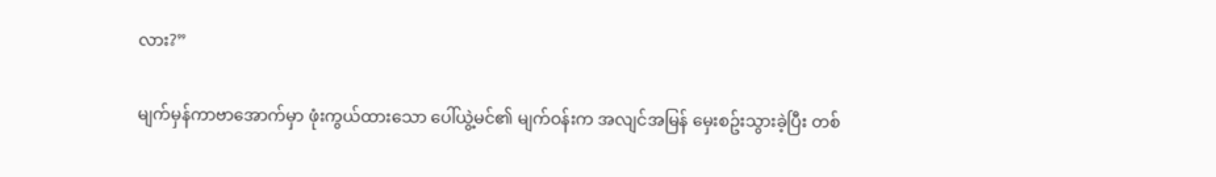လား?”

မျက်မှန်ကာဗာအောက်မှာ ဖုံးကွယ်ထားသော ပေါ်ယွဲ့မင်၏ မျက်ဝန်းက အလျင်အမြန် မှေးစဥ်းသွားခဲ့ပြီး တစ်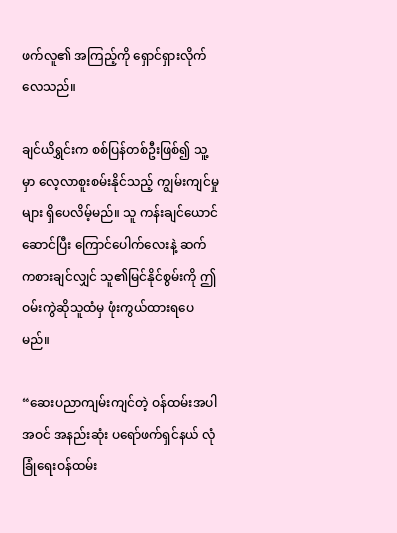ဖက်လူ၏ အကြည့်ကို ရှောင်ရှားလိုက်လေသည်။

ချင်ယိရွှင်းက စစ်ပြန်တစ်ဦးဖြစ်၍ သူ့မှာ လေ့လာစူးစမ်းနိုင်သည့် ကျွမ်းကျင်မှုများ ရှိပေလိမ့်မည်။ သူ ကန်းချင်ယောင်ဆောင်ပြီး ကြောင်ပေါက်လေးနဲ့ ဆက်ကစားချင်လျှင် သူ၏မြင်နိုင်စွမ်းကို ဤဝမ်းကွဲဆိုသူထံမှ ဖုံးကွယ်ထားရပေမည်။

“ဆေးပညာကျမ်းကျင်တဲ့ ဝန်ထမ်းအပါအဝင် အနည်းဆုံး ပရော်ဖက်ရှင်နယ် လုံခြုံရေးဝန်ထမ်း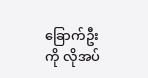ခြောက်ဦးကို လိုအပ်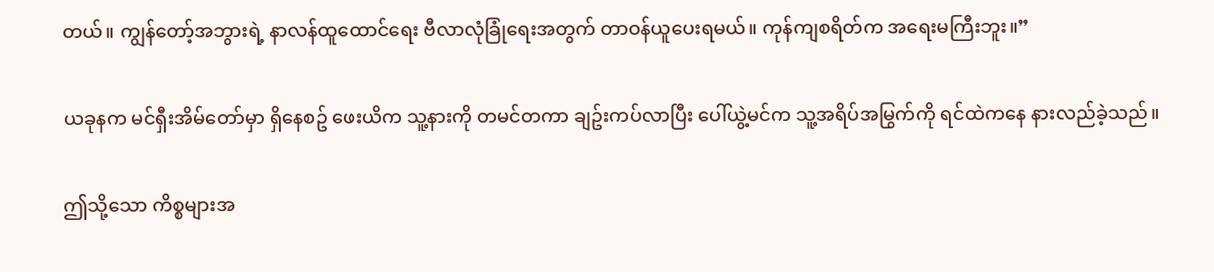တယ်။ ကျွန်တော့်အဘွားရဲ့ နာလန်ထူထောင်ရေး ဗီလာလုံခြုံရေးအတွက် တာဝန်ယူပေးရမယ်။ ကုန်ကျစရိတ်က အရေးမကြီးဘူး။”

ယခုနက မင်ရှီးအိမ်တော်မှာ ရှိနေစဥ် ဖေးယိက သူ့နားကို တမင်တကာ ချဥ်းကပ်လာပြီး ပေါ်ယွဲ့မင်က သူ့အရိပ်အမြွက်ကို ရင်ထဲကနေ နားလည်ခဲ့သည်။

ဤသို့သော ကိစ္စများအ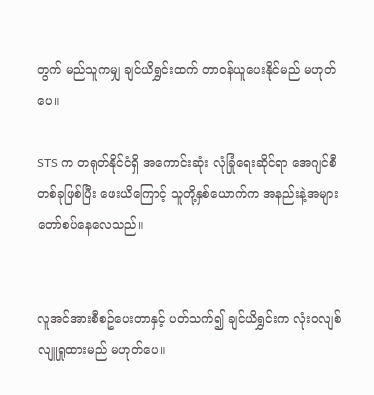တွက် မည်သူကမျှ ချင်ယိရွှင်းထက် တာဝန်ယူပေးနိုင်မည် မဟုတ်ပေ။

STS က တရုတ်နိုင်ငံရှိ အကောင်းဆုံး လုံခြုံရေးဆိုင်ရာ အေဂျင်စီတစ်ခုဖြစ်ပြီး ဖေးယိကြောင့် သူတို့နှစ်ယောက်က အနည်းနဲ့အများ တော်စပ်နေလေသည်။


လူအင်အားစီစဥ်ပေးတာနှင့် ပတ်သက်၍ ချင်ယိရွှင်းက လုံးဝလျစ်လျူရှုထားမည် မဟုတ်ပေ။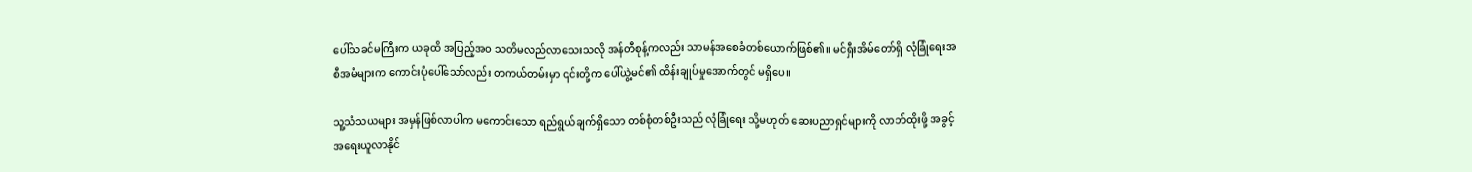ပေါ်သခင်မကြီးက ယခုထိ အပြည့်အဝ သတိမလည်လာသေးသလို အန်တီစုန့်ကလည်း သာမန်အစေခံတစ်ယောက်ဖြစ်၏။ မင်ရှီးအိမ်တော်ရှိ လုံခြုံရေးအစီအမံများက ကောင်းပုံပေါ်သော်လည်း တကယ်တမ်းမှာ ၎င်းတို့က ပေါ်ယွဲ့မင်၏ ထိန်းချုပ်မှုအောက်တွင် မရှိပေ။

သူ့သံသယများ အမှန်ဖြစ်လာပါက မကောင်းသော ရည်ရွယ်ချက်ရှိသော တစ်စုံတစ်ဦးသည် လုံခြုံရေး သို့မဟုတ် ဆေးပညာရှင်များကို လာဘ်ထိုးဖို့ အခွင့်အရေးယူလာနိုင်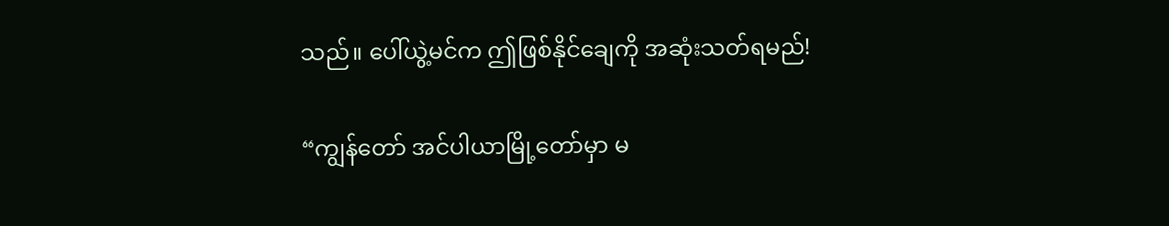သည်။ ပေါ်ယွဲ့မင်က ဤဖြစ်နိုင်ချေကို အဆုံးသတ်ရမည်!

“ကျွန်တော် အင်ပါယာမြို့တော်မှာ မ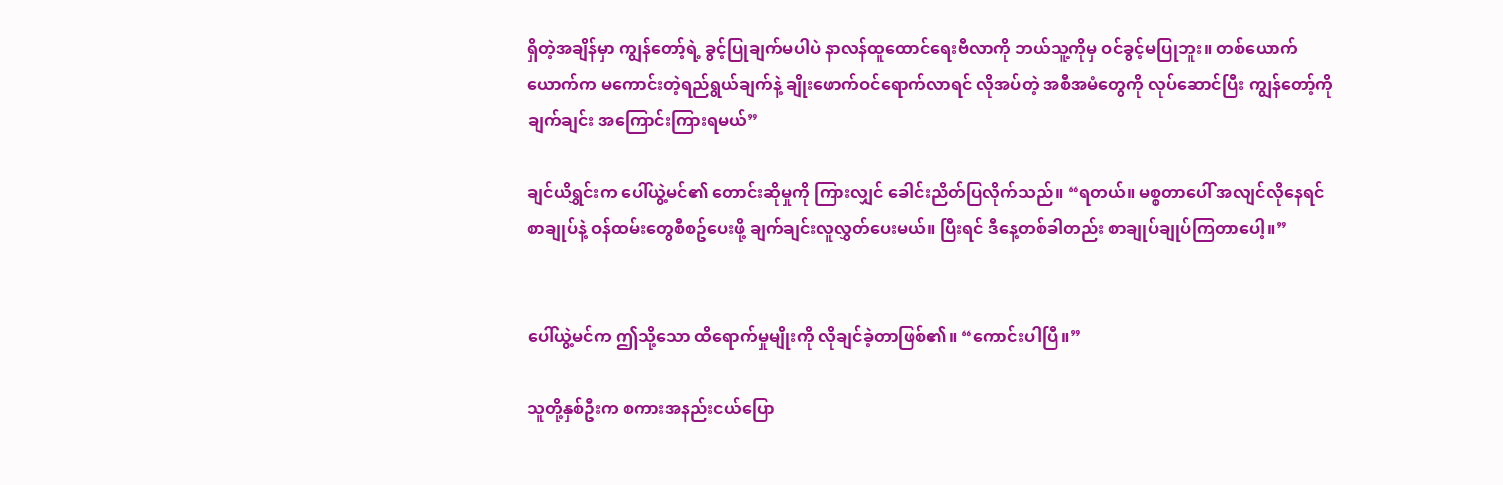ရှိတဲ့အချိန်မှာ ကျွန်တော့်ရဲ့ ခွင့်ပြုချက်မပါပဲ နာလန်ထူထောင်ရေးဗီလာကို ဘယ်သူ့ကိုမှ ဝင်ခွင့်မပြုဘူး။ တစ်ယောက်ယောက်က မကောင်းတဲ့ရည်ရွယ်ချက်နဲ့ ချိုးဖောက်ဝင်ရောက်လာရင် လိုအပ်တဲ့ အစီအမံတွေကို လုပ်ဆောင်ပြီး ကျွန်တော့်ကို ချက်ချင်း အကြောင်းကြားရမယ်”

ချင်ယိရွှင်းက ပေါ်ယွဲ့မင်၏ တောင်းဆိုမှုကို ကြားလျှင် ခေါင်းညိတ်ပြလိုက်သည်။ “ရတယ်။ မစ္စတာပေါ် အလျင်လိုနေရင် စာချုပ်နဲ့ ဝန်ထမ်းတွေစီစဥ်ပေးဖို့ ချက်ချင်းလူလွှတ်ပေးမယ်။ ပြီးရင် ဒီနေ့တစ်ခါတည်း စာချုပ်ချုပ်ကြတာပေါ့။”


ပေါ်ယွဲ့မင်က ဤသို့သော ထိရောက်မှုမျိုးကို လိုချင်ခဲ့တာဖြစ်၏။ “ကောင်းပါပြီ။”

သူတို့နှစ်ဦးက စကားအနည်းငယ်ပြော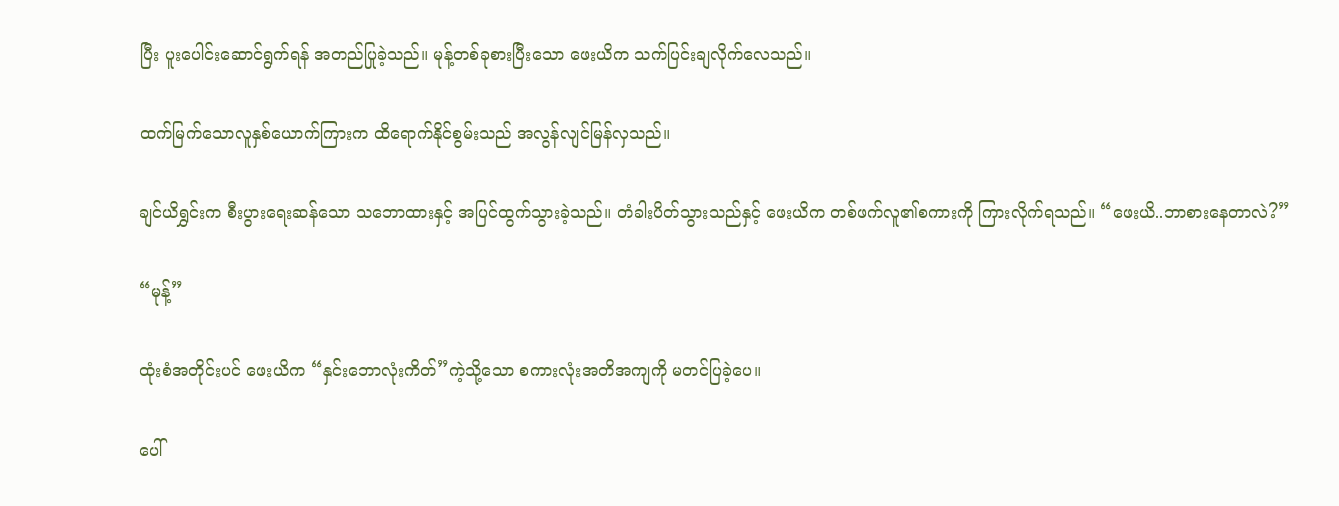ပြီး ပူးပေါင်းဆောင်ရွက်ရန် အတည်ပြုခဲ့သည်။ မုန့်တစ်ခုစားပြီးသော ဖေးယိက သက်ပြင်းချလိုက်လေသည်။

ထက်မြက်သောလူနှစ်ယောက်ကြားက ထိရောက်နိုင်စွမ်းသည် အလွန်လျင်မြန်လှသည်။

ချင်ယိရွှင်းက စီးပွားရေးဆန်သော သဘောထားနှင့် အပြင်ထွက်သွားခဲ့သည်။ တံခါးပိတ်သွားသည်နှင့် ဖေးယိက တစ်ဖက်လူ၏စကားကို ကြားလိုက်ရသည်။ “ဖေးယိ..ဘာစားနေတာလဲ?”

“မုန့်”

ထုံးစံအတိုင်းပင် ဖေးယိက “နှင်းဘောလုံးကိတ်”ကဲ့သို့သော စကားလုံးအတိအကျကို မတင်ပြခဲ့ပေ။

ပေါ်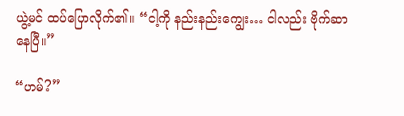ယွဲ့မင် ထပ်ပြောလိုက်၏။ “ငါ့ကို နည်းနည်းကျွေး… ငါလည်း ဗိုက်ဆာနေပြီ။”

“ဟမ်?”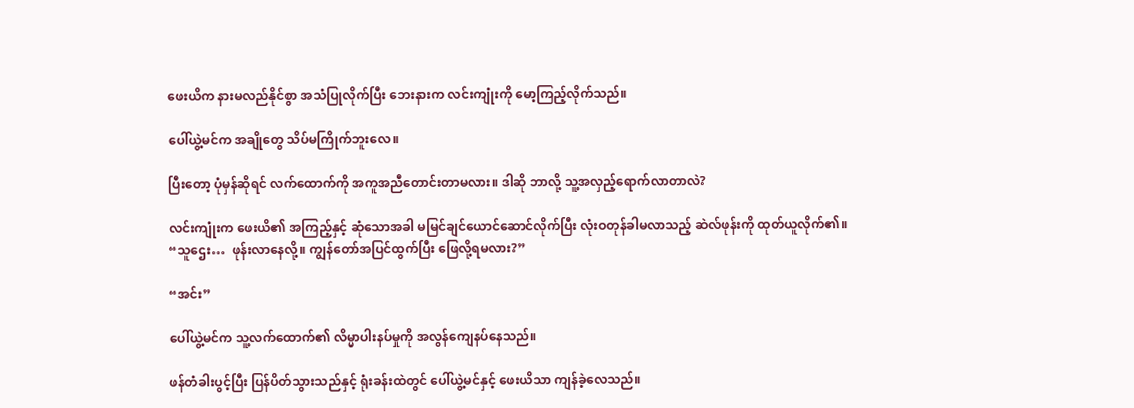ဖေးယိက နားမလည်နိုင်စွာ အသံပြုလိုက်ပြီး ဘေးနားက လင်းကျုံးကို မော့ကြည့်လိုက်သည်။

ပေါ်ယွဲ့မင်က အချိုတွေ သိပ်မကြိုက်ဘူးလေ။

ပြီးတော့ ပုံမှန်ဆိုရင် လက်ထောက်ကို အကူအညီတောင်းတာမလား။ ဒါဆို ဘာလို့ သူ့အလှည့်ရောက်လာတာလဲ?

လင်းကျုံးက ဖေးယိ၏ အကြည့်နှင့် ဆုံသောအခါ မမြင်ချင်ယောင်ဆောင်လိုက်ပြီး လုံးဝတုန်ခါမလာသည့် ဆဲလ်ဖုန်းကို ထုတ်ယူလိုက်၏။ “သူဌေး…  ဖုန်းလာနေလို့။ ကျွန်တော်အပြင်ထွက်ပြီး ဖြေလို့ရမလား?”

“အင်း”

ပေါ်ယွဲ့မင်က သူ့လက်ထောက်၏ လိမ္မာပါးနပ်မှုကို အလွန်ကျေနပ်နေသည်။

ဖန်တံခါးပွင့်ပြီး ပြန်ပိတ်သွားသည်နှင့် ရုံးခန်းထဲတွင် ပေါ်ယွဲ့မင်နှင့် ဖေးယိသာ ကျန်ခဲ့လေသည်။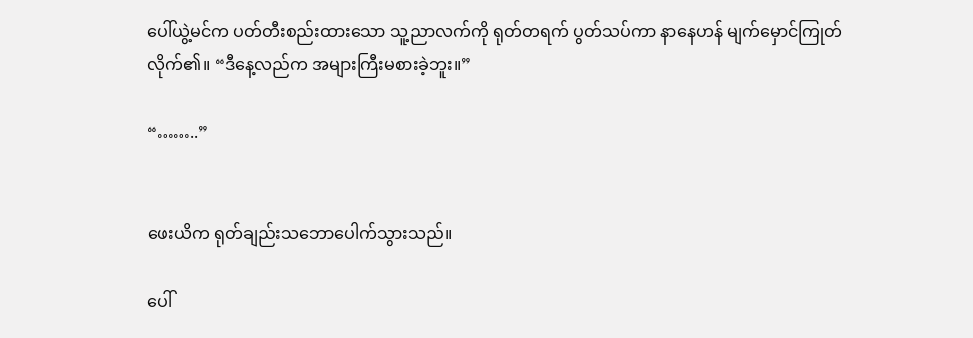ပေါ်ယွဲ့မင်က ပတ်တီးစည်းထားသော သူ့ညာလက်ကို ရုတ်တရက် ပွတ်သပ်ကာ နာနေဟန် မျက်မှောင်ကြုတ်လိုက်၏။ “ဒီနေ့လည်က အများကြီးမစားခဲ့ဘူး။”

“……..”


ဖေးယိက ရုတ်ချည်းသဘောပေါက်သွားသည်။

ပေါ်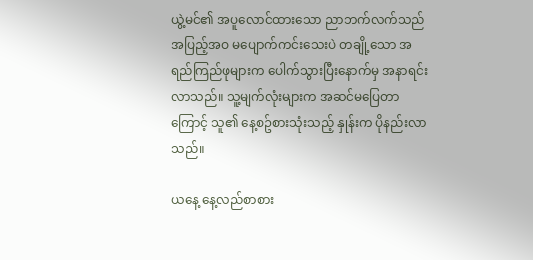ယွဲ့မင်၏ အပူလောင်ထားသော ညာဘက်လက်သည် အပြည့်အဝ မပျောက်ကင်းသေးပဲ တချို့သော အရည်ကြည်ဖုများက ပေါက်သွားပြီးနောက်မှ အနာရင်းလာသည်။ သူ့မျက်လုံးများက အဆင်မပြေတာကြောင့် သူ၏ နေ့စဥ်စားသုံးသည့် နှုန်းက ပိုနည်းလာသည်။

ယနေ့ နေ့လည်စာစား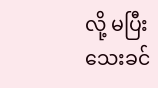လို့ မပြီးသေးခင်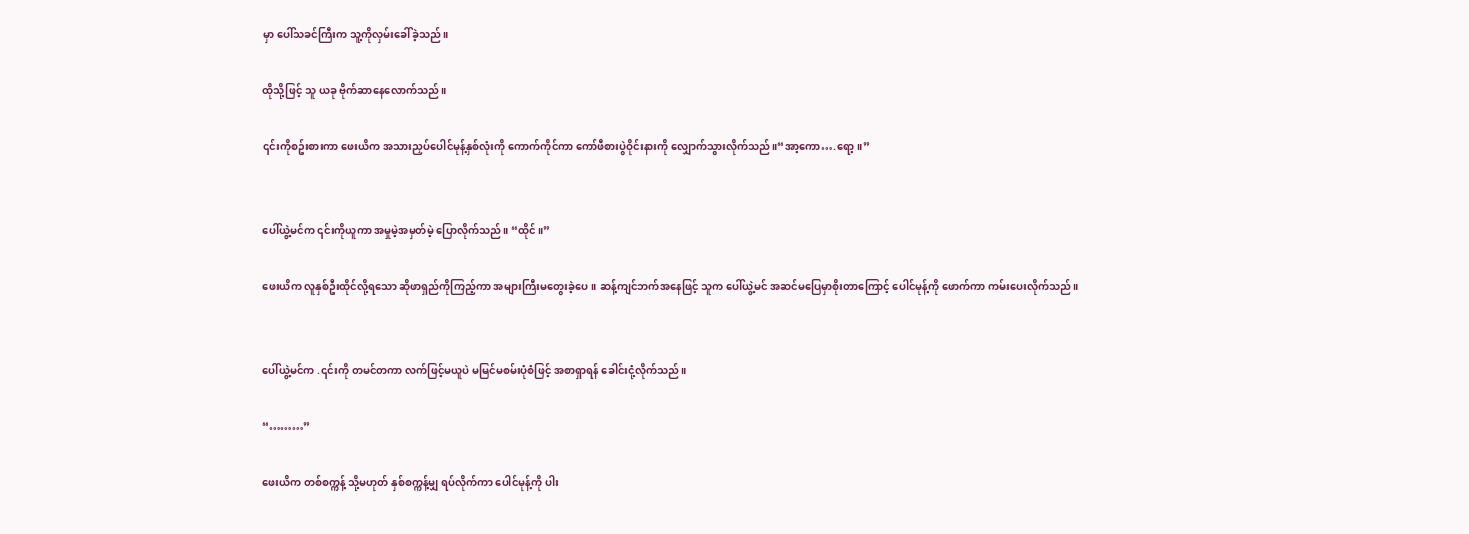မှာ ပေါ်သခင်ကြီးက သူ့ကိုလှမ်းခေါ်ခဲ့သည်။

ထိုသို့ဖြင့် သူ ယခု ဗိုက်ဆာနေလောက်သည်။

၎င်းကိုစဥ်းစားကာ ဖေးယိက အသားညှပ်ပေါင်မုန့်နှစ်လုံးကို ကောက်ကိုင်ကာ ကော်ဖီစားပွဲဝိုင်းနားကို လျှောက်သွားလိုက်သည်။“အာ့ကော….ရော့။”


ပေါ်ယွဲ့မင်က ၎င်းကိုယူကာ အမှုမဲ့အမှတ်မဲ့ ပြောလိုက်သည်။ “ထိုင်။”

ဖေးယိက လူနှစ်ဦးထိုင်လို့ရသော ဆိုဖာရှည်ကိုကြည့်ကာ အများကြီးမတွေးခဲ့ပေ။ ဆန့်ကျင်ဘက်အနေဖြင့် သူက ပေါ်ယွဲ့မင် အဆင်မပြေမှာစိုးတာကြောင့် ပေါင်မုန့်ကို ဖောက်ကာ ကမ်းပေးလိုက်သည်။


ပေါ်ယွဲ့မင်က .၎င်းကို တမင်တကာ လက်ဖြင့်မယူပဲ မမြင်မစမ်းပုံစံဖြင့် အစာရှာရန် ခေါင်းငုံ့လိုက်သည်။

“………”

ဖေးယိက တစ်စက္ကန့် သို့မဟုတ် နှစ်စက္ကန့်မျှ ရပ်လိုက်ကာ ပေါင်မုန့်ကို ပါး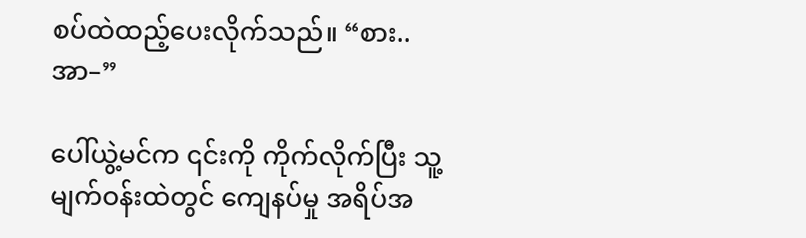စပ်ထဲထည့်ပေးလိုက်သည်။ “စား.. အာ–”

ပေါ်ယွဲ့မင်က ၎င်းကို ကိုက်လိုက်ပြီး သူ့မျက်ဝန်းထဲတွင် ကျေနပ်မှု အရိပ်အ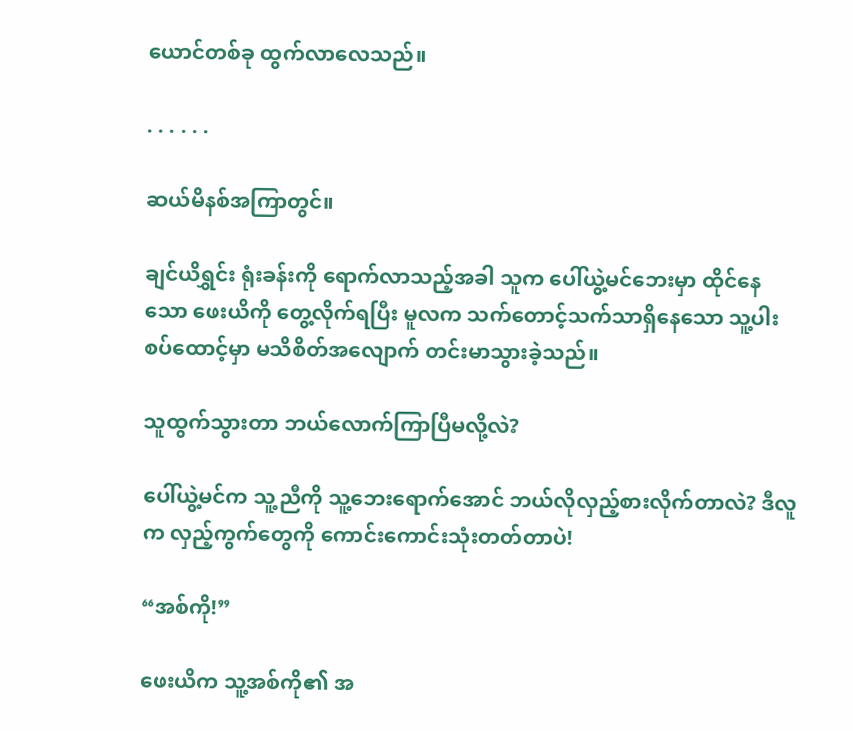ယောင်တစ်ခု ထွက်လာလေသည်။

. . . . . .

ဆယ်မိနစ်အကြာတွင်။

ချင်ယိရွှင်း ရုံးခန်းကို ရောက်လာသည့်အခါ သူက ပေါ်ယွဲ့မင်ဘေးမှာ ထိုင်နေသော ဖေးယိကို တွေ့လိုက်ရပြီး မူလက သက်တောင့်သက်သာရှိနေသော သူ့ပါးစပ်ထောင့်မှာ မသိစိတ်အလျောက် တင်းမာသွားခဲ့သည်။

သူထွက်သွားတာ ဘယ်လောက်ကြာပြီမလို့လဲ?

ပေါ်ယွဲ့မင်က သူ့ညီကို သူ့ဘေးရောက်အောင် ဘယ်လိုလှည့်စားလိုက်တာလဲ? ဒီလူက လှည့်ကွက်တွေကို ကောင်းကောင်းသုံးတတ်တာပဲ!

“အစ်ကို!”

ဖေးယိက သူ့အစ်ကို၏ အ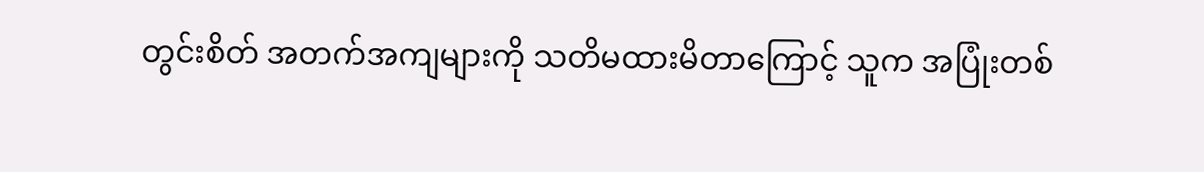တွင်းစိတ် အတက်အကျများကို သတိမထားမိတာကြောင့် သူက အပြုံးတစ်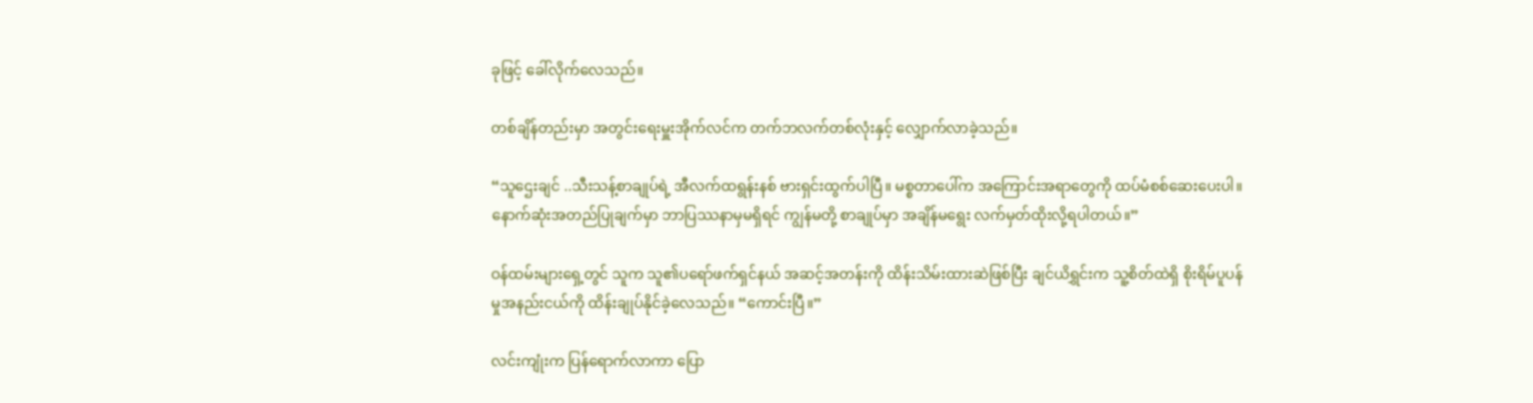ခုဖြင့် ခေါ်လိုက်လေသည်။

တစ်ချိန်တည်းမှာ အတွင်းရေးမှူးအိုက်လင်က တက်ဘလက်တစ်လုံးနှင့် လျှောက်လာခဲ့သည်။

“သူဌေးချင် ..သီးသန့်စာချုပ်ရဲ့ အီလက်ထရွန်းနစ် ဗားရှင်းထွက်ပါပြီ။ မစ္စတာပေါ်က အကြောင်းအရာတွေကို ထပ်မံစစ်ဆေးပေးပါ။ နောက်ဆုံးအတည်ပြုချက်မှာ ဘာပြဿနာမှမရှိရင် ကျွန်မတို့ စာချုပ်မှာ အချိန်မရွေး လက်မှတ်ထိုးလို့ရပါတယ်။”

ဝန်ထမ်းများရှေ့တွင် သူက သူ၏ပရော်ဖက်ရှင်နယ် အဆင့်အတန်းကို ထိန်းသိမ်းထားဆဲဖြစ်ပြီး ချင်ယိရွှင်းက သူ့စိတ်ထဲရှိ စိုးရိမ်ပူပန်မှုအနည်းငယ်ကို ထိန်းချုပ်နိုင်ခဲ့လေသည်။ “ကောင်းပြီ။”

လင်းကျုံးက ပြန်ရောက်လာကာ ပြော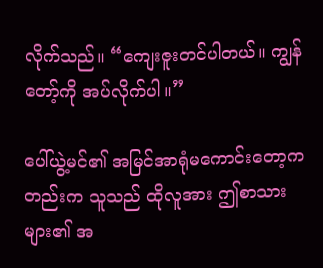လိုက်သည်။ “ကျေးဇူးတင်ပါတယ်။ ကျွန်တော့်ကို အပ်လိုက်ပါ။”

ပေါ်ယွဲ့မင်၏ အမြင်အာရုံမကောင်းတော့ကတည်းက သူသည် ထိုလူအား ဤစာသားများ၏ အ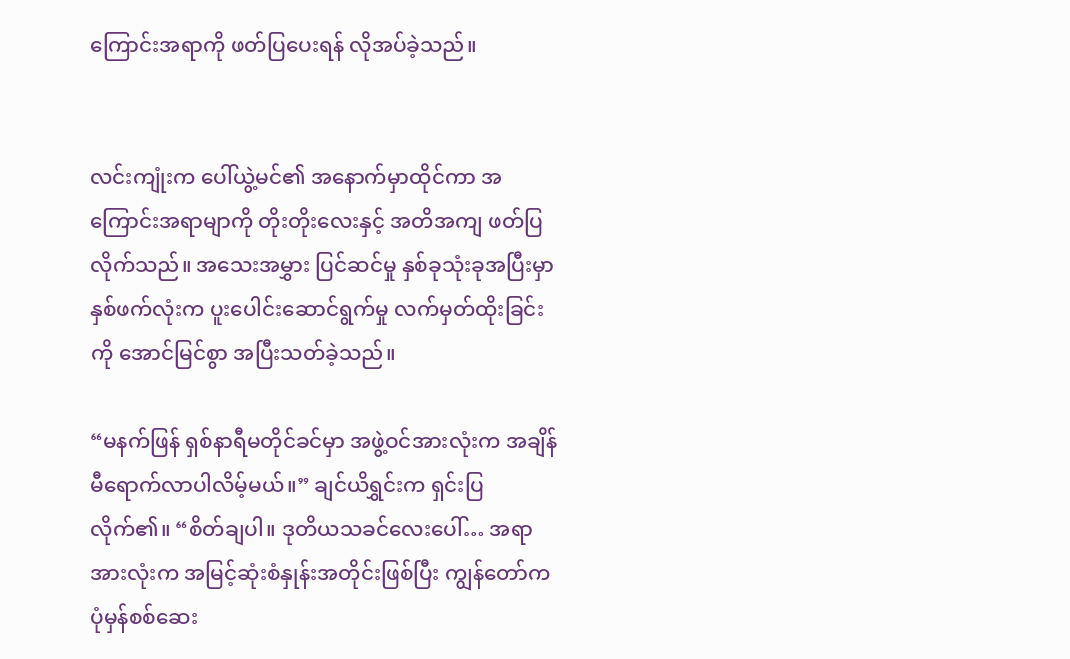ကြောင်းအရာကို ဖတ်ပြပေးရန် လိုအပ်ခဲ့သည်။


လင်းကျုံးက ပေါ်ယွဲ့မင်၏ အနောက်မှာထိုင်ကာ အကြောင်းအရာမျာကို တိုးတိုးလေးနှင့် အတိအကျ ဖတ်ပြလိုက်သည်။ အသေးအမွှား ပြင်ဆင်မှု နှစ်ခုသုံးခုအပြီးမှာ နှစ်ဖက်လုံးက ပူးပေါင်းဆောင်ရွက်မှု လက်မှတ်ထိုးခြင်းကို အောင်မြင်စွာ အပြီးသတ်ခဲ့သည်။

“မနက်ဖြန် ရှစ်နာရီမတိုင်ခင်မှာ အဖွဲ့ဝင်အားလုံးက အချိန်မီရောက်လာပါလိမ့်မယ်။” ချင်ယိရွှင်းက ရှင်းပြလိုက်၏။ “စိတ်ချပါ။ ဒုတိယသခင်လေးပေါ်… အရာအားလုံးက အမြင့်ဆုံးစံနှုန်းအတိုင်းဖြစ်ပြီး ကျွန်တော်က ပုံမှန်စစ်ဆေး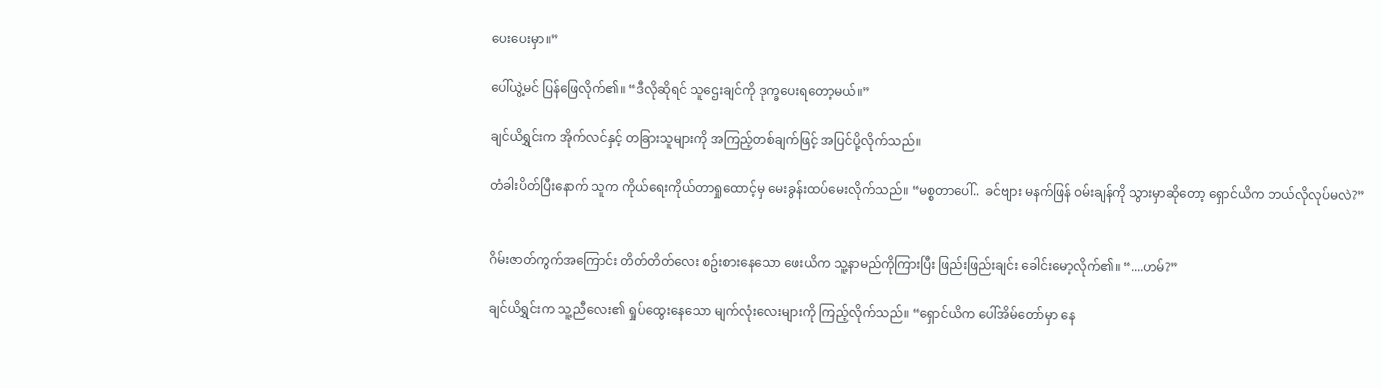ပေးပေးမှာ။”

ပေါ်ယွဲ့မင် ပြန်ဖြေလိုက်၏။ “ဒီလိုဆိုရင် သူဌေးချင်ကို ဒုက္ခပေးရတော့မယ်။”

ချင်ယိရွှင်းက အိုက်လင်နှင့် တခြားသူများကို အကြည့်တစ်ချက်ဖြင့် အပြင်ပို့လိုက်သည်။

တံခါးပိတ်ပြီးနောက် သူက ကိုယ်ရေးကိုယ်တာရှုထောင့်မှ မေးခွန်းထပ်မေးလိုက်သည်။ “မစ္စတာပေါ်..  ခင်ဗျား မနက်ဖြန် ဝမ်းချန်ကို သွားမှာဆိုတော့ ရှောင်ယိက ဘယ်လိုလုပ်မလဲ?”


ဂိမ်းဇာတ်ကွက်အကြောင်း တိတ်တိတ်လေး စဥ်းစားနေသော ဖေးယိက သူ့နာမည်ကိုကြားပြီး ဖြည်းဖြည်းချင်း ခေါင်းမော့လိုက်၏။ “....ဟမ်?”

ချင်ယိရွှင်းက သူ့ညီလေး၏ ရှုပ်ထွေးနေသော မျက်လုံးလေးများကို ကြည့်လိုက်သည်။ “ရှောင်ယိက ပေါ်အိမ်တော်မှာ နေ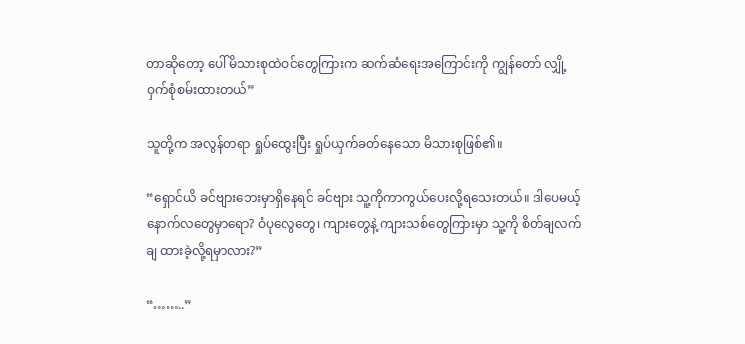တာဆိုတော့ ပေါ်မိသားစုထဲဝင်တွေကြားက ဆက်ဆံရေးအကြောင်းကို ကျွန်တော် လျှို့ဝှက်စုံစမ်းထားတယ်”

သူတို့က အလွန်တရာ ရှုပ်ထွေးပြီး ရှုပ်ယှက်ခတ်နေသော မိသားစုဖြစ်၏။

“ရှောင်ယိ ခင်ဗျားဘေးမှာရှိနေရင် ခင်ဗျား သူ့ကိုကာကွယ်ပေးလို့ရသေးတယ်။ ဒါပေမယ့် နောက်လတွေမှာရော? ဝံပုလွေတွေ၊ ကျားတွေနဲ့ ကျားသစ်တွေကြားမှာ သူ့ကို စိတ်ချလက်ချ ထားခဲ့လို့ရမှာလား?”

“……..”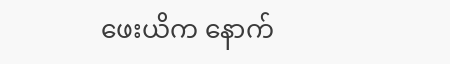ဖေးယိက နောက်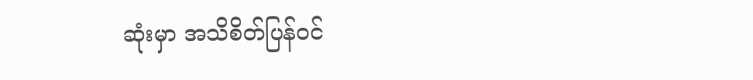ဆုံးမှာ အသိစိတ်ပြန်ဝင်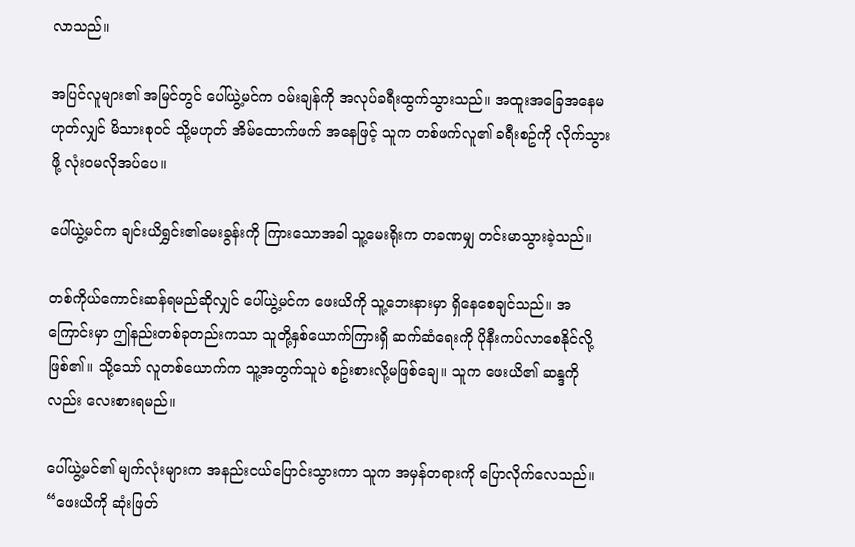လာသည်။

အပြင်လူများ၏ အမြင်တွင် ပေါ်ယွဲ့မင်က ဝမ်းချန်ကို အလုပ်ခရီးထွက်သွားသည်။ အထူးအခြေအနေမဟုတ်လျှင် မိသားစုဝင် သို့မဟုတ် အိမ်ထောက်ဖက် အနေဖြင့် သူက တစ်ဖက်လူ၏ ခရီးစဥ်ကို လိုက်သွားဖို့ လုံးဝမလိုအပ်ပေ။

ပေါ်ယွဲ့မင်က ချင်းယိရွှင်း၏မေးခွန်းကို ကြားသောအခါ သူ့မေးရိုးက တခဏမျှ တင်းမာသွားခဲ့သည်။

တစ်ကိုယ်ကောင်းဆန်ရမည်ဆိုလျှင် ပေါ်ယွဲ့မင်က ဖေးယိကို သူ့ဘေးနားမှာ ရှိနေစေချင်သည်။ အကြောင်းမှာ ဤနည်းတစ်ခုတည်းကသာ သူတို့နှစ်ယောက်ကြားရှိ ဆက်ဆံရေးကို ပိုနီးကပ်လာစေနိုင်လို့ဖြစ်၏။ သို့သော် လူတစ်ယောက်က သူ့အတွက်သူပဲ စဥ်းစားလို့မဖြစ်ချေ။ သူက ဖေးယိ၏ ဆန္ဒကိုလည်း လေးစားရမည်။

ပေါ်ယွဲ့မင်၏ မျက်လုံးများက အနည်းငယ်ပြောင်းသွားကာ သူက အမှန်တရားကို ပြောလိုက်လေသည်။ “ဖေးယိကို ဆုံးဖြတ်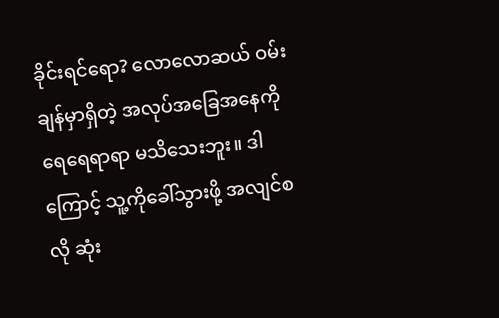ခိုင်းရင်ရော? လောလောဆယ် ဝမ်းချန်မှာရှိတဲ့ အလုပ်အခြေအနေကို ရေရေရာရာ မသိသေးဘူး။ ဒါကြောင့် သူ့ကိုခေါ်သွားဖို့ အလျင်စလို ဆုံး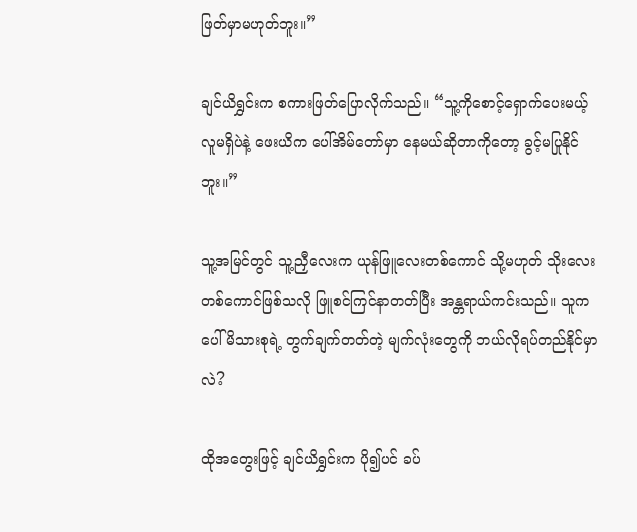ဖြတ်မှာမဟုတ်ဘူး။”

ချင်ယိရွှင်းက စကားဖြတ်ပြောလိုက်သည်။ “သူ့ကိုစောင့်ရှောက်ပေးမယ့် လူမရှိပဲနဲ့ ဖေးယိက ပေါ်အိမ်တော်မှာ နေမယ်ဆိုတာကိုတော့ ခွင့်မပြုနိုင်ဘူး။”

သူ့အမြင်တွင် သူ့ညှီလေးက ယုန်ဖြူလေးတစ်ကောင် သို့မဟုတ် သိုးလေးတစ်ကောင်ဖြစ်သလို ဖြူစင်ကြင်နာတတ်ပြီး အန္တရာယ်ကင်းသည်။ သူက ပေါ်မိသားစုရဲ့ တွက်ချက်တတ်တဲ့ မျက်လုံးတွေကို ဘယ်လိုရပ်တည်နိုင်မှာလဲ?

ထိုအတွေးဖြင့် ချင်ယိရွှင်းက ပို၍ပင် ခပ်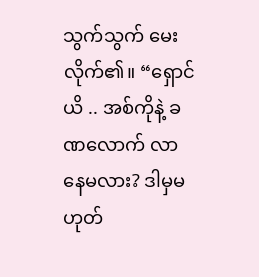သွက်သွက် မေးလိုက်၏။ “ရှောင်ယိ .. အစ်ကိုနဲ့ ခဏလောက် လာနေမလား? ဒါမှမဟုတ်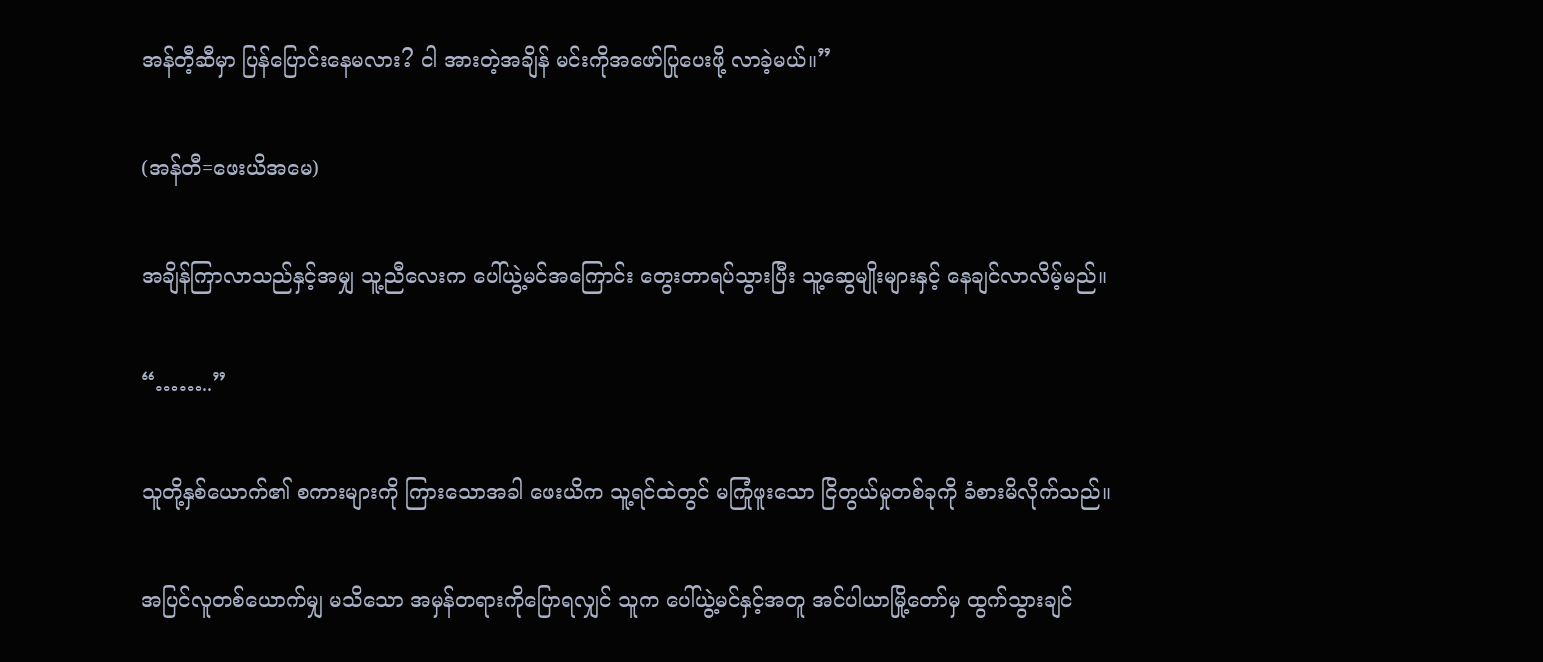အန်တီ့ဆီမှာ ပြန်ပြောင်းနေမလား? ငါ အားတဲ့အချိန် မင်းကိုအဖော်ပြုပေးဖို့ လာခဲ့မယ်။”

(အန်တီ=ဖေးယိအမေ)

အချိန်ကြာလာသည်နှင့်အမျှ သူ့ညီလေးက ပေါ်ယွဲ့မင်အကြောင်း တွေးတာရပ်သွားပြီး သူ့ဆွေမျိုးများနှင့် နေချင်လာလိမ့်မည်။

“……..”

သူတို့နှစ်ယောက်၏ စကားများကို ကြားသောအခါ ဖေးယိက သူ့ရင်ထဲတွင် မကြုံဖူးသော ငြိတွယ်မှုတစ်ခုကို ခံစားမိလိုက်သည်။

အပြင်လူတစ်ယောက်မျှ မသိသော အမှန်တရားကိုပြောရလျှင် သူက ပေါ်ယွဲ့မင်နှင့်အတူ အင်ပါယာမြို့တော်မှ ထွက်သွားချင်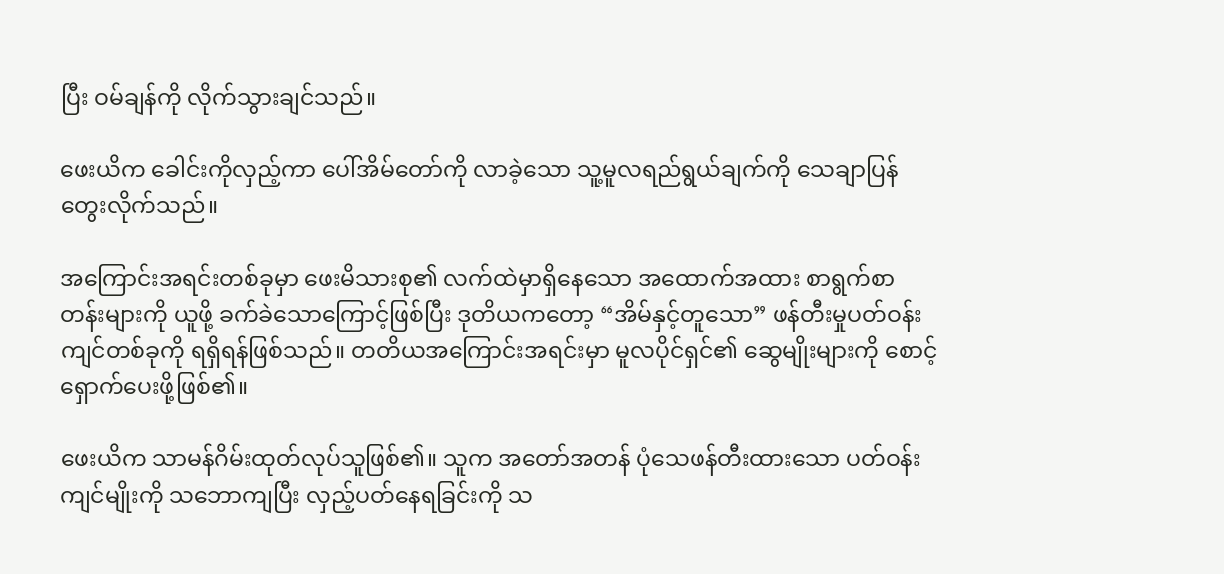ပြီး ဝမ်ချန်ကို လိုက်သွားချင်သည်။

ဖေးယိက ခေါင်းကိုလှည့်ကာ ပေါ်အိမ်တော်ကို လာခဲ့သော သူ့မူလရည်ရွယ်ချက်ကို သေချာပြန်တွေးလိုက်သည်။

အကြောင်းအရင်းတစ်ခုမှာ ဖေးမိသားစု၏ လက်ထဲမှာရှိနေသော အထောက်အထား စာရွက်စာတန်းများကို ယူဖို့ ခက်ခဲသောကြောင့်ဖြစ်ပြီး ဒုတိယကတော့ “အိမ်နှင့်တူသော” ဖန်တီးမှုပတ်ဝန်းကျင်တစ်ခုကို ရရှိရန်ဖြစ်သည်။ တတိယအကြောင်းအရင်းမှာ မူလပိုင်ရှင်၏ ဆွေမျိုးများကို စောင့်ရှောက်ပေးဖို့ဖြစ်၏။

ဖေးယိက သာမန်ဂိမ်းထုတ်လုပ်သူဖြစ်၏။ သူက အတော်အတန် ပုံသေဖန်တီးထားသော ပတ်ဝန်းကျင်မျိုးကို သဘောကျပြီး လှည့်ပတ်နေရခြင်းကို သ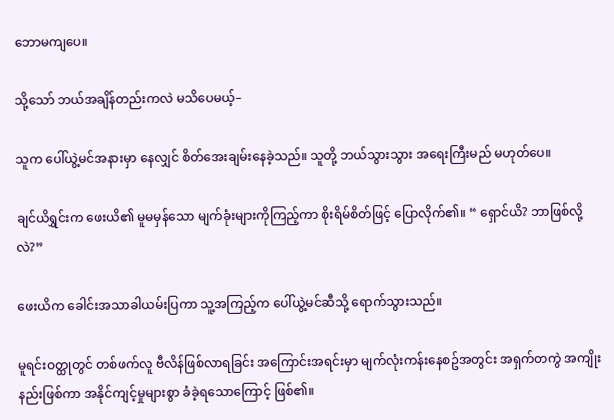ဘောမကျပေ။

သို့သော် ဘယ်အချိန်တည်းကလဲ မသိပေမယ့်–

သူက ပေါ်ယွဲ့မင်အနားမှာ နေလျှင် စိတ်အေးချမ်းနေခဲ့သည်။ သူတို့ ဘယ်သွားသွား အရေးကြီးမည် မဟုတ်ပေ။

ချင်ယိရွှင်းက ဖေးယိ၏ မူမမှန်သော မျက်ခုံးများကိုကြည့်ကာ စိုးရိမ်စိတ်ဖြင့် ပြောလိုက်၏။ “ ရှောင်ယိ? ဘာဖြစ်လို့လဲ?”

ဖေးယိက ခေါင်းအသာခါယမ်းပြကာ သူ့အကြည့်က ပေါ်ယွဲ့မင်ဆီသို့ ရောက်သွားသည်။

မူရင်းဝတ္ထုတွင် တစ်ဖက်လူ ဗီလိန်ဖြစ်လာရခြင်း အကြောင်းအရင်းမှာ မျက်လုံးကန်းနေစဥ်အတွင်း အရှက်တကွဲ အကျိုးနည်းဖြစ်ကာ အနိုင်ကျင့်မှုများစွာ ခံခဲ့ရသောကြောင့် ဖြစ်၏။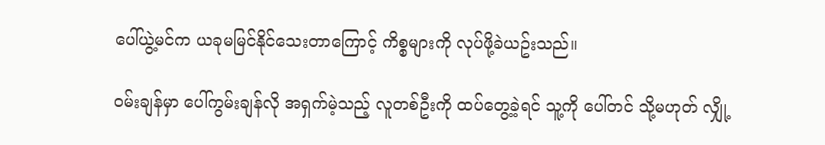ပေါ်ယွဲ့မင်က ယခုမမြင်နိုင်သေးတာကြောင့် ကိစ္စများကို လုပ်ဖို့ခဲယဥ်းသည်။

ဝမ်းချန်မှာ ပေါ်ကွမ်းချန်လို အရှက်မဲ့သည့် လူတစ်ဦးကို ထပ်တွေ့ခဲ့ရင် သူ့ကို ပေါ်တင် သို့မဟုတ် လျှို့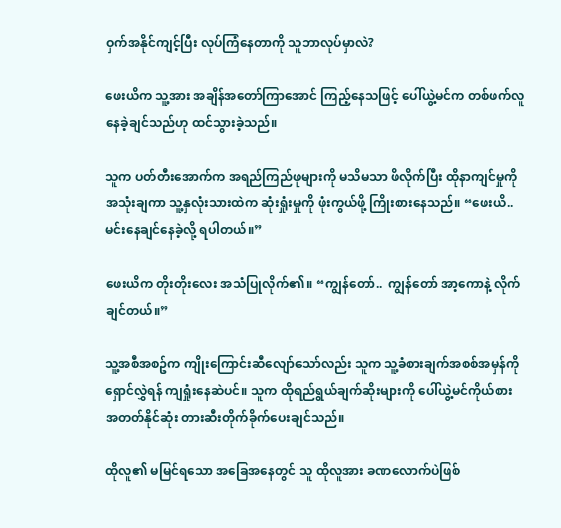ဝှက်အနိုင်ကျင့်ပြီး လုပ်ကြံနေတာကို သူဘာလုပ်မှာလဲ?

ဖေးယိက သူ့အား အချိန်အတော်ကြာအောင် ကြည့်နေသဖြင့် ပေါ်ယွဲ့မင်က တစ်ဖက်လူ နေခဲ့ချင်သည်ဟု ထင်သွားခဲ့သည်။

သူက ပတ်တီးအောက်က အရည်ကြည်ဖုများကို မသိမသာ ဖိလိုက်ပြီး ထိုနာကျင်မှုကို အသုံးချကာ သူ့နှလုံးသားထဲက ဆုံးရှုံးမှုကို ဖုံးကွယ်ဖို့ ကြိုးစားနေသည်။ “ဖေးယိ.. မင်းနေချင်နေခဲ့လို့ ရပါတယ်။”

ဖေးယိက တိုးတိုးလေး အသံပြုလိုက်၏။ “ကျွန်တော်..  ကျွန်တော် အာ့ကောနဲ့ လိုက်ချင်တယ်။”

သူ့အစီအစဥ်က ကျိုးကြောင်းဆီလျော်သော်လည်း သူက သူ့ခံစားချက်အစစ်အမှန်ကို ရှောင်လွှဲရန် ကျရှုံးနေဆဲပင်။ သူက ထိုရည်ရွယ်ချက်ဆိုးများကို ပေါ်ယွဲ့မင်ကိုယ်စား အတတ်နိုင်ဆုံး တားဆီးတိုက်ခိုက်ပေးချင်သည်။

ထိုလူ၏ မမြင်ရသော အခြေအနေတွင် သူ ထိုလူအား ခဏလောက်ပဲဖြစ်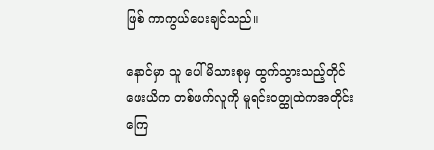ဖြစ် ကာကွယ်ပေးချင်သည်။

နောင်မှာ သူ ပေါ်မိသားစုမှ ထွက်သွားသည့်တိုင် ဖေးယိက တစ်ဖက်လူကို မူရင်းဝတ္ထုထဲကအတိုင်း ကြေ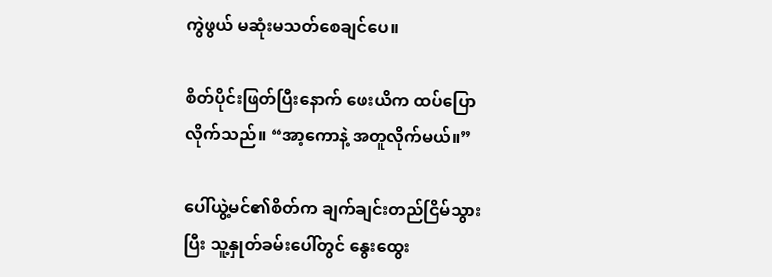ကွဲဖွယ် မဆုံးမသတ်စေချင်ပေ။

စိတ်ပိုင်းဖြတ်ပြီးနောက် ဖေးယိက ထပ်ပြောလိုက်သည်။ “အာ့ကောနဲ့ အတူလိုက်မယ်။”

ပေါ်ယွဲ့မင်၏စိတ်က ချက်ချင်းတည်ငြိမ်သွားပြီး သူ့နှုတ်ခမ်းပေါ်တွင် နွေးထွေး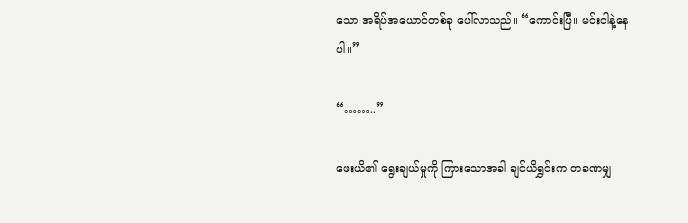သော အရိပ်အယောင်တစ်ခု ပေါ်လာသည်။ “ကောင်းပြီ။ မင်းငါနဲ့နေပါ။”

“……..”

ဖေးယိ၏ ရွေးချယ်မှုကို ကြားသောအခါ ချင်ယိရွှင်းက တခဏမျှ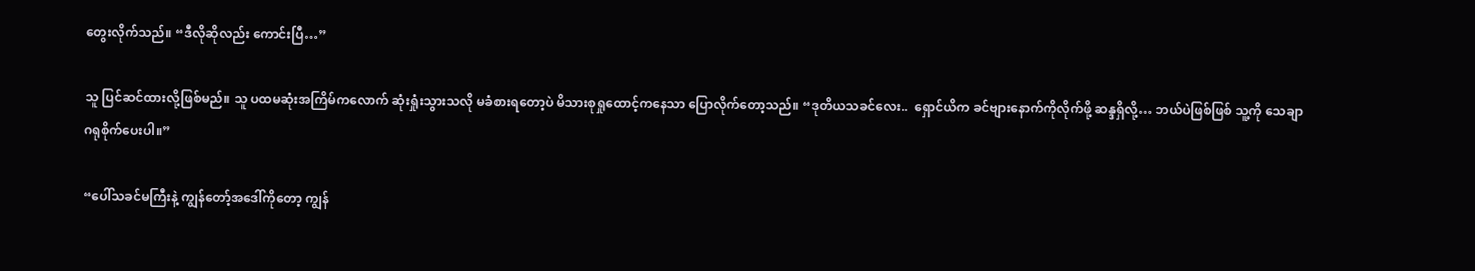တွေးလိုက်သည်။ “ဒီလိုဆိုလည်း ကောင်းပြီ…”

သူ ပြင်ဆင်ထားလို့ဖြစ်မည်။ သူ ပထမဆုံးအကြိမ်ကလောက် ဆုံးရှုံးသွားသလို မခံစားရတော့ပဲ မိသားစုရှုထောင့်ကနေသာ ပြောလိုက်တော့သည်။ “ဒုတိယသခင်လေး..  ရှောင်ယိက ခင်ဗျားနောက်ကိုလိုက်ဖို့ ဆန္ဒရှိလို့… ဘယ်ပဲဖြစ်ဖြစ် သူ့ကို သေချာဂရုစိုက်ပေးပါ။”

“ပေါ်သခင်မကြီးနဲ့ ကျွန်တော့်အဒေါ်ကိုတော့ ကျွန်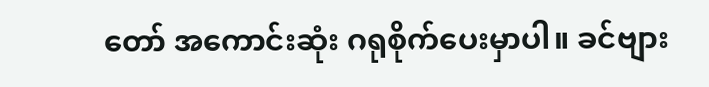တော် အကောင်းဆုံး ဂရုစိုက်ပေးမှာပါ။ ခင်ဗျား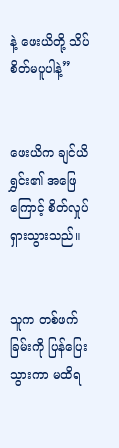နဲ့ ဖေးယိတို့ သိပ်စိတ်မပူပါနဲ့”


ဖေးယိက ချင်ယိရွှင်း၏ အဖြေကြောင့် စိတ်လှုပ်ရှားသွားသည်။


သူက တစ်ဖက်ခြမ်းကို ပြန်ပြေးသွားကာ မထိရ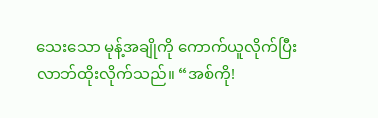သေးသော မုန့်အချိုကို ကောက်ယူလိုက်ပြီး လာဘ်ထိုးလိုက်သည်။ “အစ်ကို!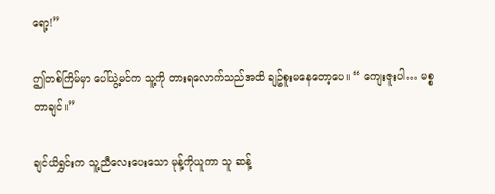ရော့!”

ဤတစ်ကြိမ်မှာ ပေါ်ယွဲ့မင်က သူ့ကို တားရလောက်သည်အထိ ချဥ်စူးမနေတော့ပေ။ “ ကျေးဇူးပါ… မစ္စတာချင်။”

ချင်ယိရွှင်းက သူ့ညီလေးပေးသော မုန့်ကိုယူကာ သူ ဆန့်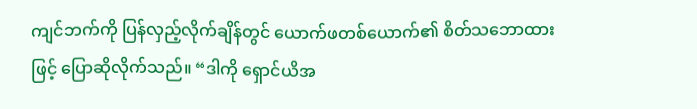ကျင်ဘက်ကို ပြန်လှည့်လိုက်ချိန်တွင် ယောက်ဖတစ်ယောက်၏ စိတ်သဘောထားဖြင့် ပြောဆိုလိုက်သည်။ “ဒါကို ရှောင်ယိအ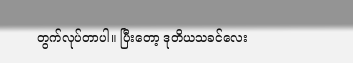တွက်လုပ်တာပါ။ ပြီးတော့ ဒုတိယသခင်လေး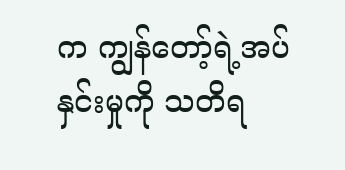က ကျွန်တော့်ရဲ့အပ်နှင်းမှုကို သတိရ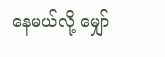နေမယ်လို့ မျှော်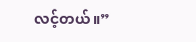လင့်တယ်။”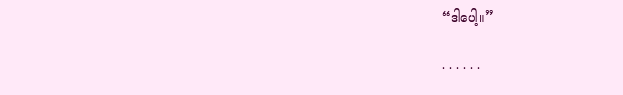“ဒါပေါ့။”

. . . . . .